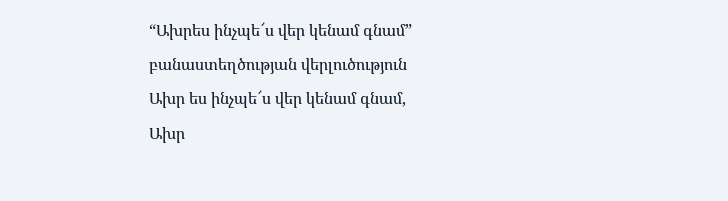“Ախրես ինչպե՜ս վեր կենամ գնամ” բանաստեղծության վերլուծություն
Ախր ես ինչպե՜ս վեր կենամ գնամ,
Ախր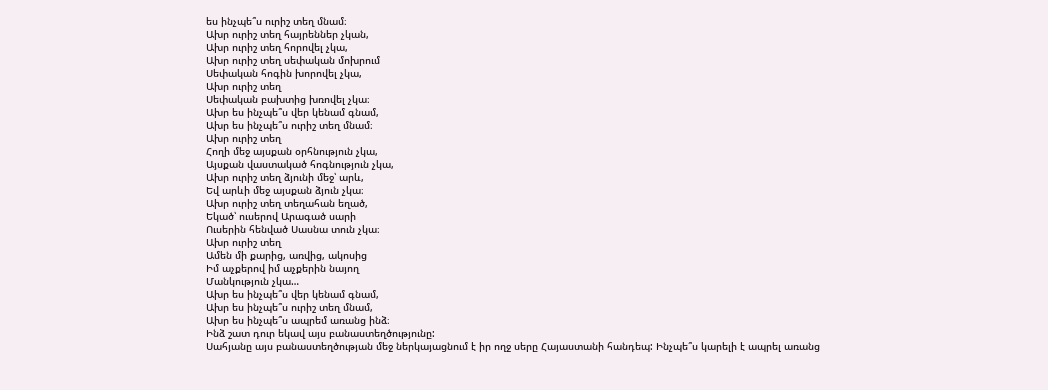ես ինչպե՞ս ուրիշ տեղ մնամ։
Ախր ուրիշ տեղ հայրեններ չկան,
Ախր ուրիշ տեղ հորովել չկա,
Ախր ուրիշ տեղ սեփական մոխրում
Սեփական հոգին խորովել չկա,
Ախր ուրիշ տեղ
Սեփական բախտից խռովել չկա։
Ախր ես ինչպե՞ս վեր կենամ գնամ,
Ախր ես ինչպե՞ս ուրիշ տեղ մնամ։
Ախր ուրիշ տեղ
Հողի մեջ այսքան օրհնություն չկա,
Այսքան վաստակած հոգնություն չկա,
Ախր ուրիշ տեղ ձյունի մեջ՝ արև,
Եվ արևի մեջ այսքան ձյուն չկա։
Ախր ուրիշ տեղ տեղահան եղած,
Եկած՝ ուսերով Արագած սարի
Ուսերին հենված Սասնա տուն չկա։
Ախր ուրիշ տեղ
Ամեն մի քարից, առվից, ակոսից
Իմ աչքերով իմ աչքերին նայող
Մանկություն չկա…
Ախր ես ինչպե՞ս վեր կենամ գնամ,
Ախր ես ինչպե՞ս ուրիշ տեղ մնամ,
Ախր ես ինչպե՞ս ապրեմ առանց ինձ։
Ինձ շատ դուր եկավ այս բանաստեղծությունը:
Սահյանը այս բանաստեղծության մեջ ներկայացնում է իր ողջ սերը Հայաստանի հանդեպ: Ինչպե՞ս կարելի է ապրել առանց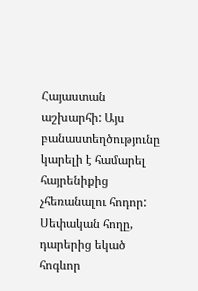Հայաստան աշխարհի: Այս բանաստեղծությունը կարելի է համարել հայրենիքից չհեռանալու հոդոր: Սեփական հողը, դարերից եկած հոգևոր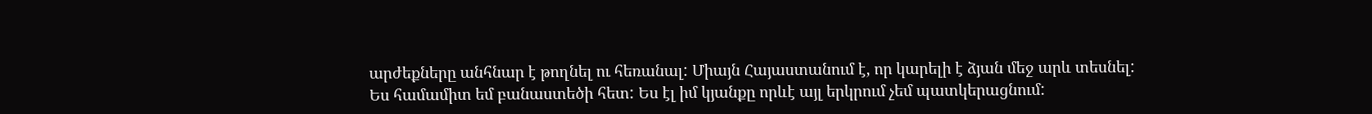արժեքները անհնար է թողնել ու հեռանալ: Միայն Հայաստանում է, որ կարելի է ձյան մեջ արև տեսնել:
Ես համամիտ եմ բանաստեծի հետ: Ես էլ իմ կյանքը որևէ այլ երկրում չեմ պատկերացնում: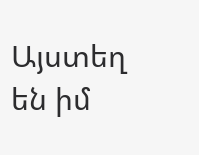Այստեղ են իմ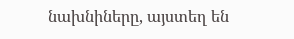նախնիները, այստեղ են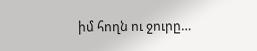իմ հողն ու ջուրը…